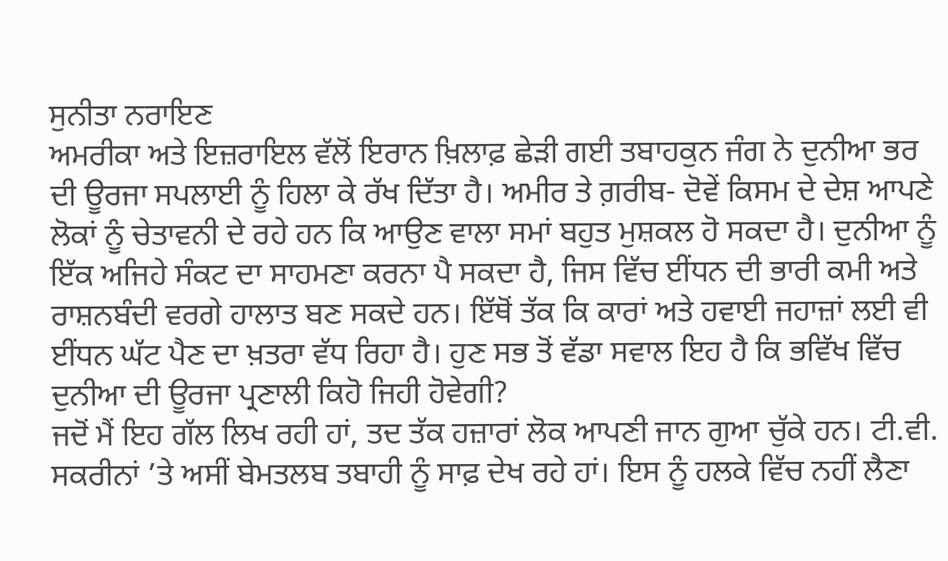ਸੁਨੀਤਾ ਨਰਾਇਣ
ਅਮਰੀਕਾ ਅਤੇ ਇਜ਼ਰਾਇਲ ਵੱਲੋਂ ਇਰਾਨ ਖ਼ਿਲਾਫ਼ ਛੇੜੀ ਗਈ ਤਬਾਹਕੁਨ ਜੰਗ ਨੇ ਦੁਨੀਆ ਭਰ ਦੀ ਊਰਜਾ ਸਪਲਾਈ ਨੂੰ ਹਿਲਾ ਕੇ ਰੱਖ ਦਿੱਤਾ ਹੈ। ਅਮੀਰ ਤੇ ਗ਼ਰੀਬ- ਦੋਵੇਂ ਕਿਸਮ ਦੇ ਦੇਸ਼ ਆਪਣੇ ਲੋਕਾਂ ਨੂੰ ਚੇਤਾਵਨੀ ਦੇ ਰਹੇ ਹਨ ਕਿ ਆਉਣ ਵਾਲਾ ਸਮਾਂ ਬਹੁਤ ਮੁਸ਼ਕਲ ਹੋ ਸਕਦਾ ਹੈ। ਦੁਨੀਆ ਨੂੰ ਇੱਕ ਅਜਿਹੇ ਸੰਕਟ ਦਾ ਸਾਹਮਣਾ ਕਰਨਾ ਪੈ ਸਕਦਾ ਹੈ, ਜਿਸ ਵਿੱਚ ਈਂਧਨ ਦੀ ਭਾਰੀ ਕਮੀ ਅਤੇ ਰਾਸ਼ਨਬੰਦੀ ਵਰਗੇ ਹਾਲਾਤ ਬਣ ਸਕਦੇ ਹਨ। ਇੱਥੋਂ ਤੱਕ ਕਿ ਕਾਰਾਂ ਅਤੇ ਹਵਾਈ ਜਹਾਜ਼ਾਂ ਲਈ ਵੀ ਈਂਧਨ ਘੱਟ ਪੈਣ ਦਾ ਖ਼ਤਰਾ ਵੱਧ ਰਿਹਾ ਹੈ। ਹੁਣ ਸਭ ਤੋਂ ਵੱਡਾ ਸਵਾਲ ਇਹ ਹੈ ਕਿ ਭਵਿੱਖ ਵਿੱਚ ਦੁਨੀਆ ਦੀ ਊਰਜਾ ਪ੍ਰਣਾਲੀ ਕਿਹੋ ਜਿਹੀ ਹੋਵੇਗੀ?
ਜਦੋਂ ਮੈਂ ਇਹ ਗੱਲ ਲਿਖ ਰਹੀ ਹਾਂ, ਤਦ ਤੱਕ ਹਜ਼ਾਰਾਂ ਲੋਕ ਆਪਣੀ ਜਾਨ ਗੁਆ ਚੁੱਕੇ ਹਨ। ਟੀ.ਵੀ. ਸਕਰੀਨਾਂ ’ਤੇ ਅਸੀਂ ਬੇਮਤਲਬ ਤਬਾਹੀ ਨੂੰ ਸਾਫ਼ ਦੇਖ ਰਹੇ ਹਾਂ। ਇਸ ਨੂੰ ਹਲਕੇ ਵਿੱਚ ਨਹੀਂ ਲੈਣਾ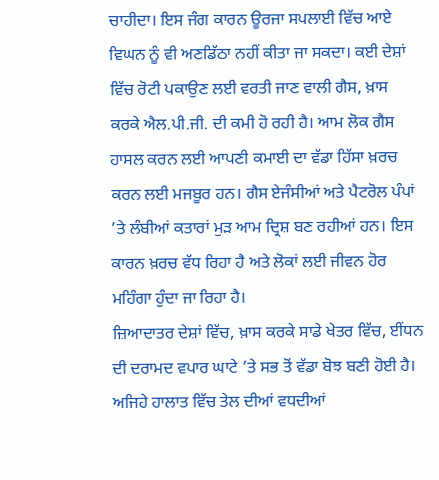ਚਾਹੀਦਾ। ਇਸ ਜੰਗ ਕਾਰਨ ਊਰਜਾ ਸਪਲਾਈ ਵਿੱਚ ਆਏ ਵਿਘਨ ਨੂੰ ਵੀ ਅਣਡਿੱਠਾ ਨਹੀਂ ਕੀਤਾ ਜਾ ਸਕਦਾ। ਕਈ ਦੇਸ਼ਾਂ ਵਿੱਚ ਰੋਟੀ ਪਕਾਉਣ ਲਈ ਵਰਤੀ ਜਾਣ ਵਾਲੀ ਗੈਸ, ਖ਼ਾਸ ਕਰਕੇ ਐਲ.ਪੀ.ਜੀ. ਦੀ ਕਮੀ ਹੋ ਰਹੀ ਹੈ। ਆਮ ਲੋਕ ਗੈਸ ਹਾਸਲ ਕਰਨ ਲਈ ਆਪਣੀ ਕਮਾਈ ਦਾ ਵੱਡਾ ਹਿੱਸਾ ਖ਼ਰਚ ਕਰਨ ਲਈ ਮਜਬੂਰ ਹਨ। ਗੈਸ ਏਜੰਸੀਆਂ ਅਤੇ ਪੈਟਰੋਲ ਪੰਪਾਂ ’ਤੇ ਲੰਬੀਆਂ ਕਤਾਰਾਂ ਮੁੜ ਆਮ ਦ੍ਰਿਸ਼ ਬਣ ਰਹੀਆਂ ਹਨ। ਇਸ ਕਾਰਨ ਖ਼ਰਚ ਵੱਧ ਰਿਹਾ ਹੈ ਅਤੇ ਲੋਕਾਂ ਲਈ ਜੀਵਨ ਹੋਰ ਮਹਿੰਗਾ ਹੁੰਦਾ ਜਾ ਰਿਹਾ ਹੈ।
ਜ਼ਿਆਦਾਤਰ ਦੇਸ਼ਾਂ ਵਿੱਚ, ਖ਼ਾਸ ਕਰਕੇ ਸਾਡੇ ਖੇਤਰ ਵਿੱਚ, ਈਂਧਨ ਦੀ ਦਰਾਮਦ ਵਪਾਰ ਘਾਟੇ ’ਤੇ ਸਭ ਤੋਂ ਵੱਡਾ ਬੋਝ ਬਣੀ ਹੋਈ ਹੈ। ਅਜਿਹੇ ਹਾਲਾਤ ਵਿੱਚ ਤੇਲ ਦੀਆਂ ਵਧਦੀਆਂ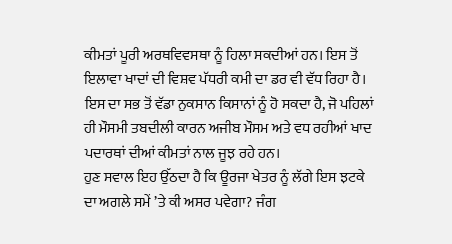ਕੀਮਤਾਂ ਪੂਰੀ ਅਰਥਵਿਵਸਥਾ ਨੂੰ ਹਿਲਾ ਸਕਦੀਆਂ ਹਨ। ਇਸ ਤੋਂ ਇਲਾਵਾ ਖਾਦਾਂ ਦੀ ਵਿਸ਼ਵ ਪੱਧਰੀ ਕਮੀ ਦਾ ਡਰ ਵੀ ਵੱਧ ਰਿਹਾ ਹੈ। ਇਸ ਦਾ ਸਭ ਤੋਂ ਵੱਡਾ ਨੁਕਸਾਨ ਕਿਸਾਨਾਂ ਨੂੰ ਹੋ ਸਕਦਾ ਹੈ, ਜੋ ਪਹਿਲਾਂ ਹੀ ਮੌਸਮੀ ਤਬਦੀਲੀ ਕਾਰਨ ਅਜੀਬ ਮੌਸਮ ਅਤੇ ਵਧ ਰਹੀਆਂ ਖਾਦ ਪਦਾਰਥਾਂ ਦੀਆਂ ਕੀਮਤਾਂ ਨਾਲ ਜੂਝ ਰਹੇ ਹਨ।
ਹੁਣ ਸਵਾਲ ਇਹ ਉੱਠਦਾ ਹੈ ਕਿ ਊਰਜਾ ਖੇਤਰ ਨੂੰ ਲੱਗੇ ਇਸ ਝਟਕੇ ਦਾ ਅਗਲੇ ਸਮੇਂ ’ਤੇ ਕੀ ਅਸਰ ਪਵੇਗਾ? ਜੰਗ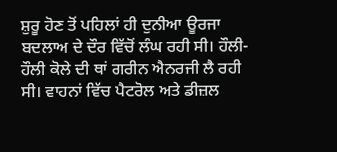ਸ਼ੁਰੂ ਹੋਣ ਤੋਂ ਪਹਿਲਾਂ ਹੀ ਦੁਨੀਆ ਊਰਜਾ ਬਦਲਾਅ ਦੇ ਦੌਰ ਵਿੱਚੋਂ ਲੰਘ ਰਹੀ ਸੀ। ਹੌਲੀ-ਹੌਲੀ ਕੋਲੇ ਦੀ ਥਾਂ ਗਰੀਨ ਐਨਰਜੀ ਲੈ ਰਹੀ ਸੀ। ਵਾਹਨਾਂ ਵਿੱਚ ਪੈਟਰੋਲ ਅਤੇ ਡੀਜ਼ਲ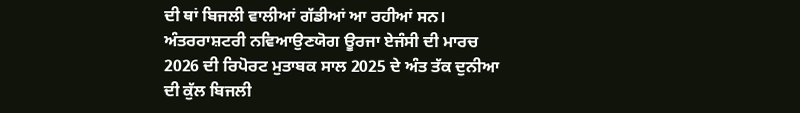ਦੀ ਥਾਂ ਬਿਜਲੀ ਵਾਲੀਆਂ ਗੱਡੀਆਂ ਆ ਰਹੀਆਂ ਸਨ। ਅੰਤਰਰਾਸ਼ਟਰੀ ਨਵਿਆਉਣਯੋਗ ਊਰਜਾ ਏਜੰਸੀ ਦੀ ਮਾਰਚ 2026 ਦੀ ਰਿਪੋਰਟ ਮੁਤਾਬਕ ਸਾਲ 2025 ਦੇ ਅੰਤ ਤੱਕ ਦੁਨੀਆ ਦੀ ਕੁੱਲ ਬਿਜਲੀ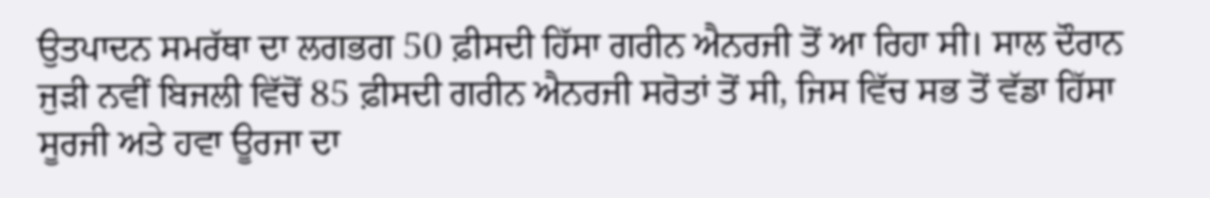ਉਤਪਾਦਨ ਸਮਰੱਥਾ ਦਾ ਲਗਭਗ 50 ਫ਼ੀਸਦੀ ਹਿੱਸਾ ਗਰੀਨ ਐਨਰਜੀ ਤੋਂ ਆ ਰਿਹਾ ਸੀ। ਸਾਲ ਦੌਰਾਨ ਜੁੜੀ ਨਵੀਂ ਬਿਜਲੀ ਵਿੱਚੋਂ 85 ਫ਼ੀਸਦੀ ਗਰੀਨ ਐਨਰਜੀ ਸਰੋਤਾਂ ਤੋਂ ਸੀ, ਜਿਸ ਵਿੱਚ ਸਭ ਤੋਂ ਵੱਡਾ ਹਿੱਸਾ ਸੂਰਜੀ ਅਤੇ ਹਵਾ ਊਰਜਾ ਦਾ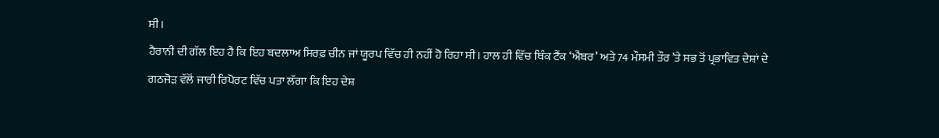ਸੀ।
ਹੈਰਾਨੀ ਦੀ ਗੱਲ ਇਹ ਹੈ ਕਿ ਇਹ ਬਦਲਾਅ ਸਿਰਫ਼ ਚੀਨ ਜਾਂ ਯੂਰਪ ਵਿੱਚ ਹੀ ਨਹੀਂ ਹੋ ਰਿਹਾ ਸੀ। ਹਾਲ ਹੀ ਵਿੱਚ ਥਿੰਕ ਟੈਂਕ ‘ਐਂਬਰ’ ਅਤੇ 74 ਮੌਸਮੀ ਤੌਰ ’ਤੇ ਸਭ ਤੋਂ ਪ੍ਰਭਾਵਿਤ ਦੇਸ਼ਾਂ ਦੇ ਗਠਜੋੜ ਵੱਲੋਂ ਜਾਰੀ ਰਿਪੋਰਟ ਵਿੱਚ ਪਤਾ ਲੱਗਾ ਕਿ ਇਹ ਦੇਸ਼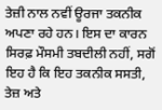ਤੇਜ਼ੀ ਨਾਲ ਨਵੀਂ ਊਰਜਾ ਤਕਨੀਕ ਅਪਣਾ ਰਹੇ ਹਨ। ਇਸ ਦਾ ਕਾਰਨ ਸਿਰਫ਼ ਮੌਸਮੀ ਤਬਦੀਲੀ ਨਹੀਂ, ਸਗੋਂ ਇਹ ਹੈ ਕਿ ਇਹ ਤਕਨੀਕ ਸਸਤੀ, ਤੇਜ਼ ਅਤੇ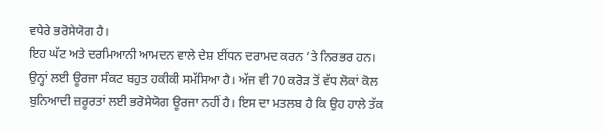ਵਧੇਰੇ ਭਰੋਸੇਯੋਗ ਹੈ।
ਇਹ ਘੱਟ ਅਤੇ ਦਰਮਿਆਨੀ ਆਮਦਨ ਵਾਲੇ ਦੇਸ਼ ਈਂਧਨ ਦਰਾਮਦ ਕਰਨ ’ਤੇ ਨਿਰਭਰ ਹਨ। ਉਨ੍ਹਾਂ ਲਈ ਊਰਜਾ ਸੰਕਟ ਬਹੁਤ ਹਕੀਕੀ ਸਮੱਸਿਆ ਹੈ। ਅੱਜ ਵੀ 70 ਕਰੋੜ ਤੋਂ ਵੱਧ ਲੋਕਾਂ ਕੋਲ ਬੁਨਿਆਦੀ ਜ਼ਰੂਰਤਾਂ ਲਈ ਭਰੋਸੇਯੋਗ ਊਰਜਾ ਨਹੀਂ ਹੈ। ਇਸ ਦਾ ਮਤਲਬ ਹੈ ਕਿ ਉਹ ਹਾਲੇ ਤੱਕ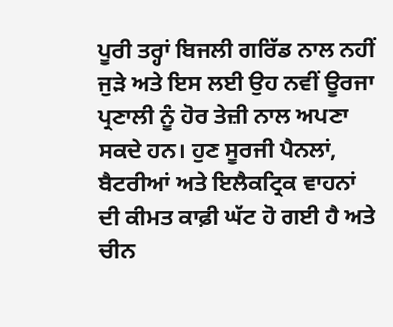ਪੂਰੀ ਤਰ੍ਹਾਂ ਬਿਜਲੀ ਗਰਿੱਡ ਨਾਲ ਨਹੀਂ ਜੁੜੇ ਅਤੇ ਇਸ ਲਈ ਉਹ ਨਵੀਂ ਊਰਜਾ ਪ੍ਰਣਾਲੀ ਨੂੰ ਹੋਰ ਤੇਜ਼ੀ ਨਾਲ ਅਪਣਾ ਸਕਦੇ ਹਨ। ਹੁਣ ਸੂਰਜੀ ਪੈਨਲਾਂ, ਬੈਟਰੀਆਂ ਅਤੇ ਇਲੈਕਟ੍ਰਿਕ ਵਾਹਨਾਂ ਦੀ ਕੀਮਤ ਕਾਫ਼ੀ ਘੱਟ ਹੋ ਗਈ ਹੈ ਅਤੇ ਚੀਨ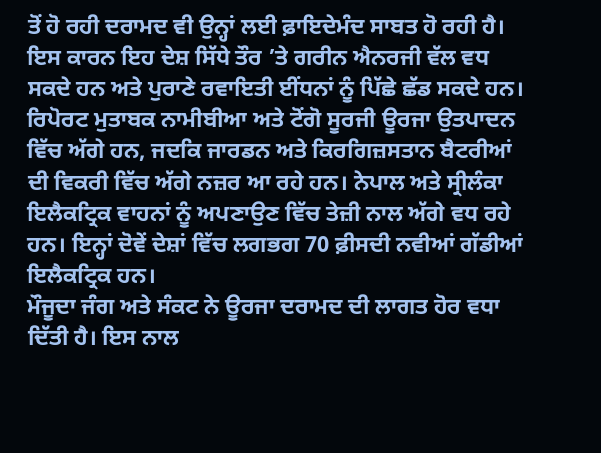ਤੋਂ ਹੋ ਰਹੀ ਦਰਾਮਦ ਵੀ ਉਨ੍ਹਾਂ ਲਈ ਫ਼ਾਇਦੇਮੰਦ ਸਾਬਤ ਹੋ ਰਹੀ ਹੈ। ਇਸ ਕਾਰਨ ਇਹ ਦੇਸ਼ ਸਿੱਧੇ ਤੌਰ ’ਤੇ ਗਰੀਨ ਐਨਰਜੀ ਵੱਲ ਵਧ ਸਕਦੇ ਹਨ ਅਤੇ ਪੁਰਾਣੇ ਰਵਾਇਤੀ ਈਂਧਨਾਂ ਨੂੰ ਪਿੱਛੇ ਛੱਡ ਸਕਦੇ ਹਨ।
ਰਿਪੋਰਟ ਮੁਤਾਬਕ ਨਾਮੀਬੀਆ ਅਤੇ ਟੋਂਗੋ ਸੂਰਜੀ ਊਰਜਾ ਉਤਪਾਦਨ ਵਿੱਚ ਅੱਗੇ ਹਨ, ਜਦਕਿ ਜਾਰਡਨ ਅਤੇ ਕਿਰਗਿਜ਼ਸਤਾਨ ਬੈਟਰੀਆਂ ਦੀ ਵਿਕਰੀ ਵਿੱਚ ਅੱਗੇ ਨਜ਼ਰ ਆ ਰਹੇ ਹਨ। ਨੇਪਾਲ ਅਤੇ ਸ੍ਰੀਲੰਕਾ ਇਲੈਕਟ੍ਰਿਕ ਵਾਹਨਾਂ ਨੂੰ ਅਪਣਾਉਣ ਵਿੱਚ ਤੇਜ਼ੀ ਨਾਲ ਅੱਗੇ ਵਧ ਰਹੇ ਹਨ। ਇਨ੍ਹਾਂ ਦੋਵੇਂ ਦੇਸ਼ਾਂ ਵਿੱਚ ਲਗਭਗ 70 ਫ਼ੀਸਦੀ ਨਵੀਆਂ ਗੱਡੀਆਂ ਇਲੈਕਟ੍ਰਿਕ ਹਨ।
ਮੌਜੂਦਾ ਜੰਗ ਅਤੇ ਸੰਕਟ ਨੇ ਊਰਜਾ ਦਰਾਮਦ ਦੀ ਲਾਗਤ ਹੋਰ ਵਧਾ ਦਿੱਤੀ ਹੈ। ਇਸ ਨਾਲ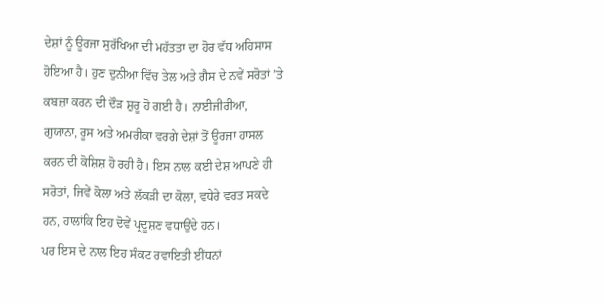ਦੇਸ਼ਾਂ ਨੂੰ ਊਰਜਾ ਸੁਰੱਖਿਆ ਦੀ ਮਹੱਤਤਾ ਦਾ ਹੋਰ ਵੱਧ ਅਹਿਸਾਸ ਹੋਇਆ ਹੈ। ਹੁਣ ਦੁਨੀਆ ਵਿੱਚ ਤੇਲ ਅਤੇ ਗੈਸ ਦੇ ਨਵੇਂ ਸਰੋਤਾਂ ’ਤੇ ਕਬਜ਼ਾ ਕਰਨ ਦੀ ਦੌੜ ਸ਼ੁਰੂ ਹੋ ਗਈ ਹੈ। ਨਾਈਜੀਰੀਆ, ਗੁਯਾਨਾ, ਰੂਸ ਅਤੇ ਅਮਰੀਕਾ ਵਰਗੇ ਦੇਸ਼ਾਂ ਤੋਂ ਊਰਜਾ ਹਾਸਲ ਕਰਨ ਦੀ ਕੋਸ਼ਿਸ਼ ਹੋ ਰਹੀ ਹੈ। ਇਸ ਨਾਲ ਕਈ ਦੇਸ਼ ਆਪਣੇ ਹੀ ਸਰੋਤਾਂ, ਜਿਵੇਂ ਕੋਲਾ ਅਤੇ ਲੱਕੜੀ ਦਾ ਕੋਲਾ, ਵਧੇਰੇ ਵਰਤ ਸਕਦੇ ਹਨ, ਹਾਲਾਂਕਿ ਇਹ ਦੋਵੇਂ ਪ੍ਰਦੂਸ਼ਣ ਵਧਾਉਂਦੇ ਹਨ।
ਪਰ ਇਸ ਦੇ ਨਾਲ ਇਹ ਸੰਕਟ ਰਵਾਇਤੀ ਈਂਧਨਾਂ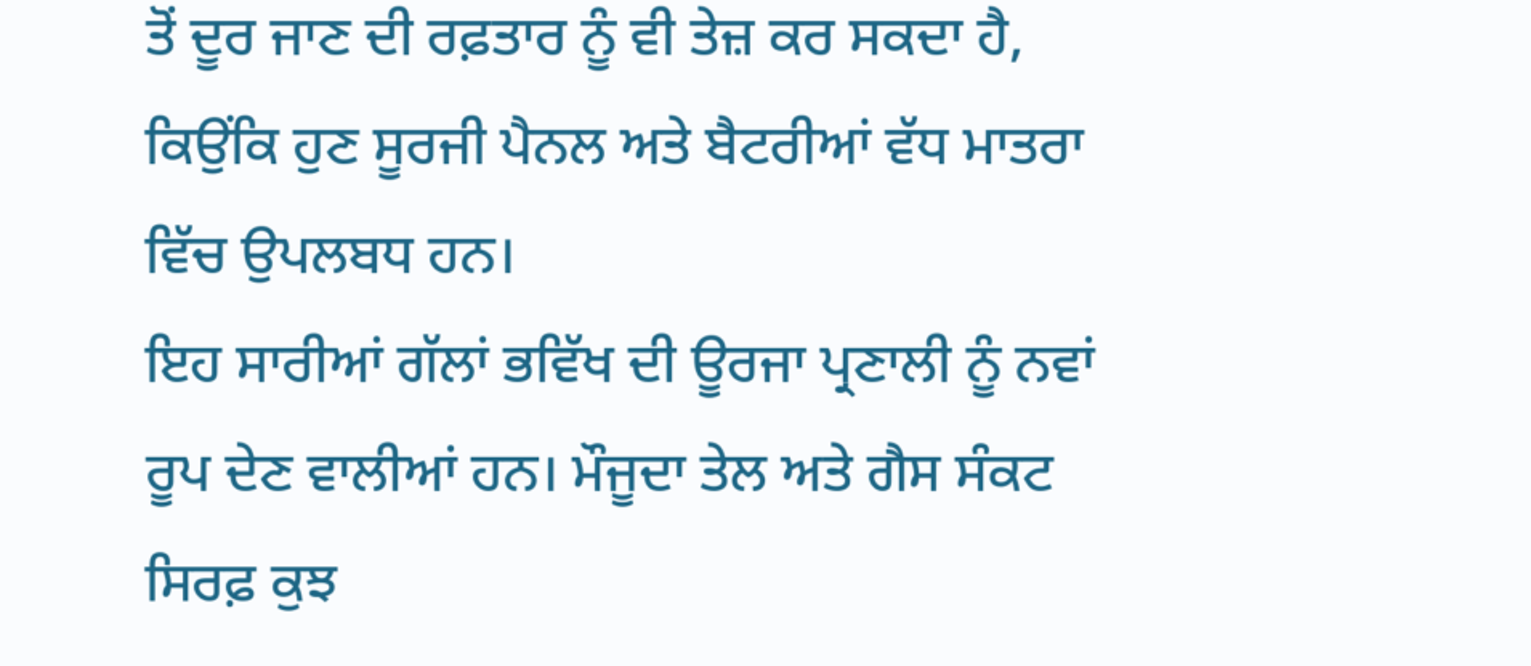ਤੋਂ ਦੂਰ ਜਾਣ ਦੀ ਰਫ਼ਤਾਰ ਨੂੰ ਵੀ ਤੇਜ਼ ਕਰ ਸਕਦਾ ਹੈ, ਕਿਉਂਕਿ ਹੁਣ ਸੂਰਜੀ ਪੈਨਲ ਅਤੇ ਬੈਟਰੀਆਂ ਵੱਧ ਮਾਤਰਾ ਵਿੱਚ ਉਪਲਬਧ ਹਨ।
ਇਹ ਸਾਰੀਆਂ ਗੱਲਾਂ ਭਵਿੱਖ ਦੀ ਊਰਜਾ ਪ੍ਰਣਾਲੀ ਨੂੰ ਨਵਾਂ ਰੂਪ ਦੇਣ ਵਾਲੀਆਂ ਹਨ। ਮੌਜੂਦਾ ਤੇਲ ਅਤੇ ਗੈਸ ਸੰਕਟ ਸਿਰਫ਼ ਕੁਝ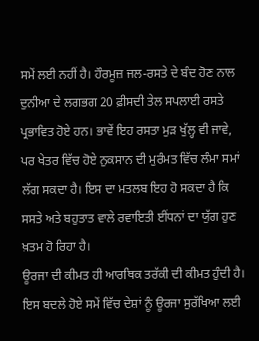ਸਮੇਂ ਲਈ ਨਹੀਂ ਹੈ। ਹੌਰਮੂਜ਼ ਜਲ-ਰਸਤੇ ਦੇ ਬੰਦ ਹੋਣ ਨਾਲ ਦੁਨੀਆ ਦੇ ਲਗਭਗ 20 ਫ਼ੀਸਦੀ ਤੇਲ ਸਪਲਾਈ ਰਸਤੇ ਪ੍ਰਭਾਵਿਤ ਹੋਏ ਹਨ। ਭਾਵੇਂ ਇਹ ਰਸਤਾ ਮੁੜ ਖੁੱਲ੍ਹ ਵੀ ਜਾਵੇ, ਪਰ ਖੇਤਰ ਵਿੱਚ ਹੋਏ ਨੁਕਸਾਨ ਦੀ ਮੁਰੰਮਤ ਵਿੱਚ ਲੰਮਾ ਸਮਾਂ ਲੱਗ ਸਕਦਾ ਹੈ। ਇਸ ਦਾ ਮਤਲਬ ਇਹ ਹੋ ਸਕਦਾ ਹੈ ਕਿ ਸਸਤੇ ਅਤੇ ਬਹੁਤਾਤ ਵਾਲੇ ਰਵਾਇਤੀ ਈਂਧਨਾਂ ਦਾ ਯੁੱਗ ਹੁਣ ਖ਼ਤਮ ਹੋ ਰਿਹਾ ਹੈ।
ਊਰਜਾ ਦੀ ਕੀਮਤ ਹੀ ਆਰਥਿਕ ਤਰੱਕੀ ਦੀ ਕੀਮਤ ਹੁੰਦੀ ਹੈ। ਇਸ ਬਦਲੇ ਹੋਏ ਸਮੇਂ ਵਿੱਚ ਦੇਸ਼ਾਂ ਨੂੰ ਊਰਜਾ ਸੁਰੱਖਿਆ ਲਈ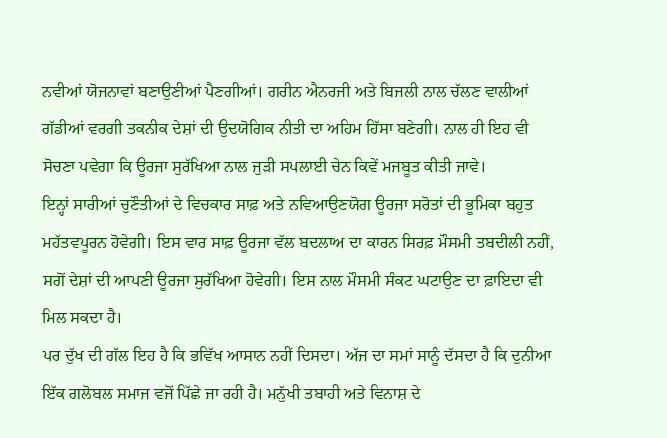ਨਵੀਆਂ ਯੋਜਨਾਵਾਂ ਬਣਾਉਣੀਆਂ ਪੈਣਗੀਆਂ। ਗਰੀਨ ਐਨਰਜੀ ਅਤੇ ਬਿਜਲੀ ਨਾਲ ਚੱਲਣ ਵਾਲੀਆਂ ਗੱਡੀਆਂ ਵਰਗੀ ਤਕਨੀਕ ਦੇਸ਼ਾਂ ਦੀ ਉਦਯੋਗਿਕ ਨੀਤੀ ਦਾ ਅਹਿਮ ਹਿੱਸਾ ਬਣੇਗੀ। ਨਾਲ ਹੀ ਇਹ ਵੀ ਸੋਚਣਾ ਪਵੇਗਾ ਕਿ ਊਰਜਾ ਸੁਰੱਖਿਆ ਨਾਲ ਜੁੜੀ ਸਪਲਾਈ ਚੇਨ ਕਿਵੇਂ ਮਜਬੂਤ ਕੀਤੀ ਜਾਵੇ।
ਇਨ੍ਹਾਂ ਸਾਰੀਆਂ ਚੁਣੌਤੀਆਂ ਦੇ ਵਿਚਕਾਰ ਸਾਫ਼ ਅਤੇ ਨਵਿਆਉਣਯੋਗ ਊਰਜਾ ਸਰੋਤਾਂ ਦੀ ਭੂਮਿਕਾ ਬਹੁਤ ਮਹੱਤਵਪੂਰਨ ਹੋਵੇਗੀ। ਇਸ ਵਾਰ ਸਾਫ਼ ਊਰਜਾ ਵੱਲ ਬਦਲਾਅ ਦਾ ਕਾਰਨ ਸਿਰਫ਼ ਮੌਸਮੀ ਤਬਦੀਲੀ ਨਹੀਂ, ਸਗੋਂ ਦੇਸ਼ਾਂ ਦੀ ਆਪਣੀ ਊਰਜਾ ਸੁਰੱਖਿਆ ਹੋਵੇਗੀ। ਇਸ ਨਾਲ ਮੌਸਮੀ ਸੰਕਟ ਘਟਾਉਣ ਦਾ ਫ਼ਾਇਦਾ ਵੀ ਮਿਲ ਸਕਦਾ ਹੈ।
ਪਰ ਦੁੱਖ ਦੀ ਗੱਲ ਇਹ ਹੈ ਕਿ ਭਵਿੱਖ ਆਸਾਨ ਨਹੀਂ ਦਿਸਦਾ। ਅੱਜ ਦਾ ਸਮਾਂ ਸਾਨੂੰ ਦੱਸਦਾ ਹੈ ਕਿ ਦੁਨੀਆ ਇੱਕ ਗਲੋਬਲ ਸਮਾਜ ਵਜੋਂ ਪਿੱਛੇ ਜਾ ਰਹੀ ਹੈ। ਮਨੁੱਖੀ ਤਬਾਹੀ ਅਤੇ ਵਿਨਾਸ਼ ਦੇ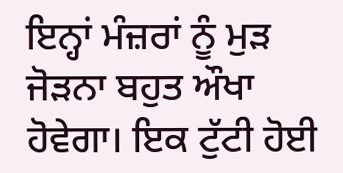ਇਨ੍ਹਾਂ ਮੰਜ਼ਰਾਂ ਨੂੰ ਮੁੜ ਜੋੜਨਾ ਬਹੁਤ ਔਖਾ ਹੋਵੇਗਾ। ਇਕ ਟੁੱਟੀ ਹੋਈ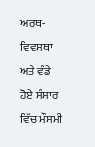ਅਰਥ-ਵਿਵਸਥਾ ਅਤੇ ਵੰਡੇ ਹੋਏ ਸੰਸਾਰ ਵਿੱਚ ਮੌਸਮੀ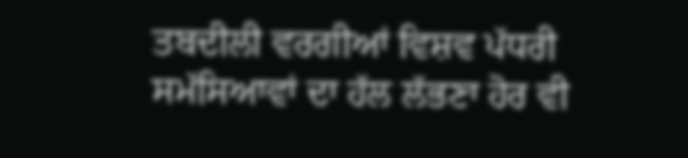ਤਬਦੀਲੀ ਵਰਗੀਆਂ ਵਿਸ਼ਵ ਪੱਧਰੀ ਸਮੱਸਿਆਵਾਂ ਦਾ ਹੱਲ ਲੱਭਣਾ ਹੋਰ ਵੀ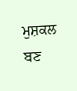ਮੁਸ਼ਕਲ ਬਣ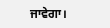ਜਾਵੇਗਾ।